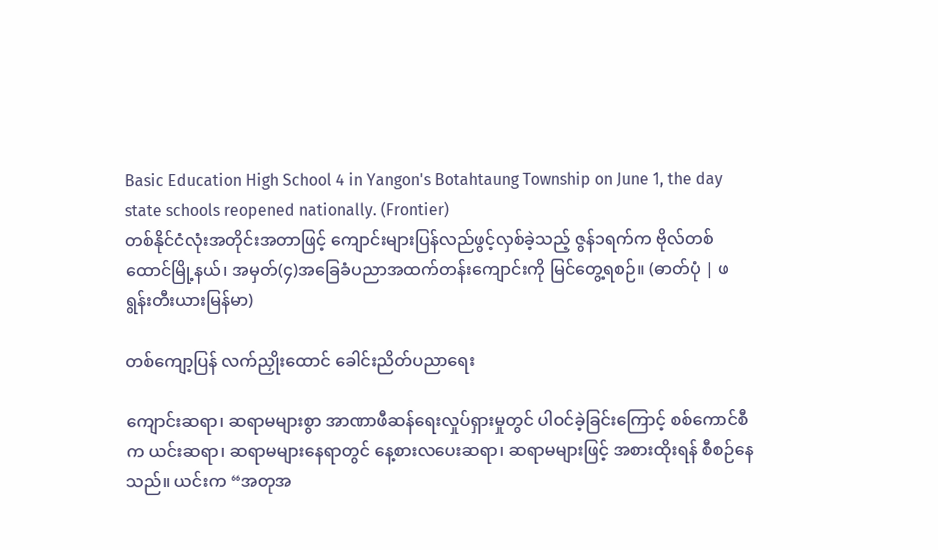Basic Education High School 4 in Yangon's Botahtaung Township on June 1, the day state schools reopened nationally. (Frontier)
တစ်နိုင်ငံလုံးအတိုင်းအတာဖြင့် ကျောင်းများပြန်လည်ဖွင့်လှစ်ခဲ့သည့် ဇွန်၁ရက်က ဗိုလ်တစ်ထောင်မြို့နယ်၊ အမှတ်(၄)အခြေခံပညာအထက်တန်းကျောင်းကို မြင်တွေ့ရစဉ်။ (ဓာတ်ပုံ | ဖရွန်းတီးယားမြန်မာ)

တစ်ကျော့ပြန် လက်ညှိုးထောင် ခေါင်းညိတ်ပညာရေး

ကျောင်းဆရာ၊ ဆရာမများစွာ အာဏာဖီဆန်ရေးလှုပ်ရှားမှုတွင် ပါဝင်ခဲ့ခြင်းကြောင့် စစ်ကောင်စီက ယင်းဆရာ၊ ဆရာမများနေရာတွင် နေ့စားလပေးဆရာ၊ ဆရာမများဖြင့် အစားထိုးရန် စီစဉ်နေသည်။ ယင်းက “အတုအ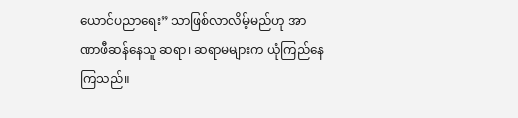ယောင်ပညာရေး” သာဖြစ်လာလိမ့်မည်ဟု အာဏာဖီဆန်နေသူ ဆရာ၊ ဆရာမများက ယုံကြည်နေကြသည်။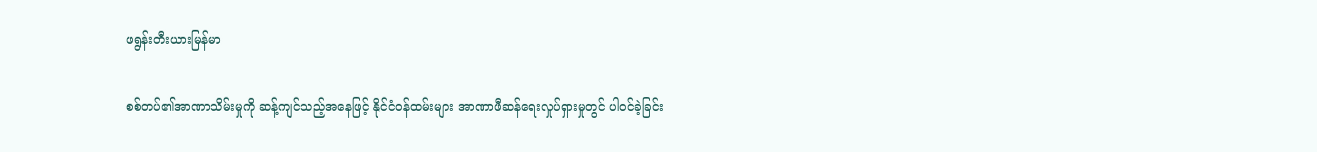ဖရွန်းတီးယားမြန်မာ

စစ်တပ်၏အာဏာသိမ်းမှုကို ဆန့်ကျင်သည့်အနေဖြင့် နိုင်ငံဝန်ထမ်းများ အာဏာဖီဆန်ရေးလှုပ်ရှားမှုတွင် ပါဝင်ခဲ့ခြင်း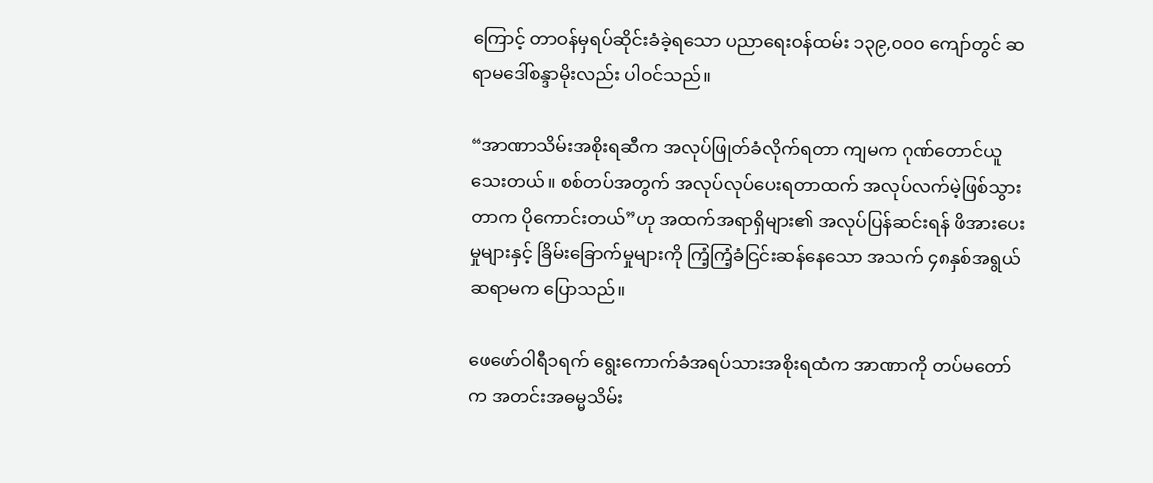ကြောင့် တာဝန်မှရပ်ဆိုင်းခံခဲ့ရသော ပညာရေးဝန်ထမ်း ၁၃၉,၀၀၀ ကျော်တွင် ဆရာမဒေါ်စန္ဒာမိုးလည်း ပါဝင်သည်။

“အာဏာသိမ်းအစိုးရဆီက အလုပ်ဖြုတ်ခံလိုက်ရတာ ကျမက ဂုဏ်တောင်ယူသေးတယ်။ စစ်တပ်အတွက် အလုပ်လုပ်ပေးရတာထက် အလုပ်လက်မဲ့ဖြစ်သွားတာက ပိုကောင်းတယ်”ဟု အထက်အရာရှိများ၏ အလုပ်ပြန်ဆင်းရန် ဖိအားပေးမှုများနှင့် ခြိမ်းခြောက်မှုများကို ကြံ့ကြံ့ခံငြင်းဆန်နေသော အသက် ၄၈နှစ်အရွယ် ဆရာမက ပြောသည်။

ဖေဖော်ဝါရီ၁ရက် ရွေးကောက်ခံအရပ်သားအစိုးရထံက အာဏာကို တပ်မတော်က အတင်းအဓမ္မသိမ်း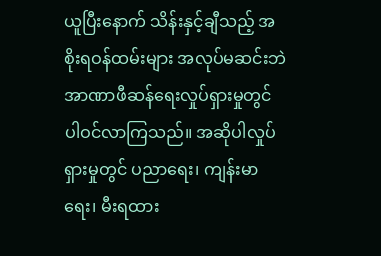ယူပြီးနောက် သိန်းနှင့်ချီသည့် အစိုးရဝန်ထမ်းများ အလုပ်မဆင်းဘဲ အာဏာဖီဆန်ရေးလှုပ်ရှားမှုတွင် ပါဝင်လာကြသည်။ အဆိုပါလှုပ်ရှားမှုတွင် ပညာရေး၊ ကျန်းမာရေး၊ မီးရထား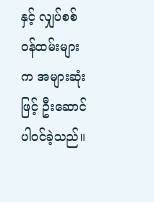နှင့် လျှပ်စစ်ဝန်ထမ်းများက အများဆုံးဖြင့် ဦးဆောင်ပါဝင်ခဲ့သည်။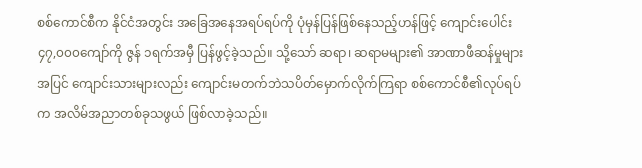စစ်ကောင်စီက နိုင်ငံအတွင်း အခြေအနေအရပ်ရပ်ကို ပုံမှန်ပြန်ဖြစ်နေသည့်ဟန်ဖြင့် ကျောင်းပေါင်း ၄၇,၀၀၀ကျော်ကို ဇွန် ၁ရက်အမှီ ပြန်ဖွင့်ခဲ့သည်။ သို့သော် ဆရာ၊ ဆရာမများ၏ အာဏာဖီဆန်မှုများအပြင် ကျောင်းသားများလည်း ကျောင်းမတက်ဘဲသပိတ်မှောက်လိုက်ကြရာ စစ်ကောင်စီ၏လုပ်ရပ်က အလိမ်အညာတစ်ခုသဖွယ် ဖြစ်လာခဲ့သည်။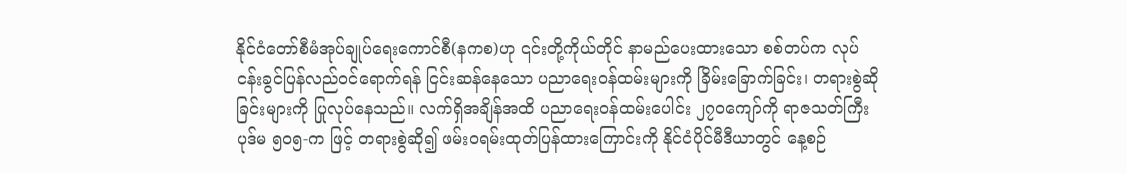နိုင်ငံတော်စီမံအုပ်ချုပ်ရေးကောင်စီ(နကစ)ဟု ၎င်းတို့ကိုယ်တိုင် နာမည်ပေးထားသော စစ်တပ်က လုပ်ငန်းခွင်ပြန်လည်ဝင်ရောက်ရန် ငြင်းဆန်နေသော ပညာရေးဝန်ထမ်းများကို ခြိမ်းခြောက်ခြင်း၊ တရားစွဲဆိုခြင်းများကို ပြုလုပ်နေသည်။ လက်ရှိအချိန်အထိ ပညာရေးဝန်ထမ်းပေါင်း ၂၇၀ကျော်ကို ရာဇသတ်ကြီးပုဒ်မ ၅၀၅-က ဖြင့် တရားစွဲဆို၍ ဖမ်းဝရမ်းထုတ်ပြန်ထားကြောင်းကို နိုင်ငံပိုင်မီဒီယာတွင် နေ့စဉ်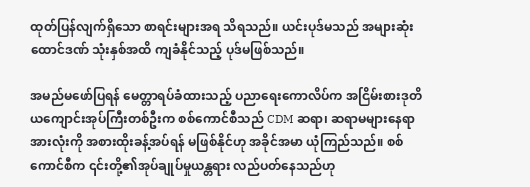ထုတ်ပြန်လျက်ရှိသော စာရင်းများအရ သိရသည်။ ယင်းပုဒ်မသည် အများဆုံးထောင်ဒဏ် သုံးနှစ်အထိ ကျခံနိုင်သည့် ပုဒ်မဖြစ်သည်။

အမည်မဖော်ပြရန် မေတ္တာရပ်ခံထားသည့် ပညာရေးကောလိပ်က အငြိမ်းစားဒုတိယကျောင်းအုပ်ကြီးတစ်ဦးက စစ်ကောင်စီသည် CDM ဆရာ၊ ဆရာမများနေရာအားလုံးကို အစားထိုးခန့်အပ်ရန် မဖြစ်နိုင်ဟု အခိုင်အမာ ယုံကြည်သည်။ စစ်ကောင်စီက ၎င်းတို့၏အုပ်ချုပ်မှုယန္တရား လည်ပတ်နေသည်ဟု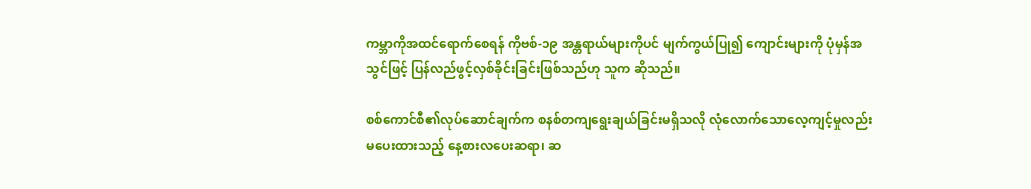ကမ္ဘာကိုအထင်ရောက်စေရန် ကိုဗစ်-၁၉ အန္တရာယ်များကိုပင် မျက်ကွယ်ပြု၍ ကျောင်းများကို ပုံမှန်အသွင်ဖြင့် ပြန်လည်ဖွင့်လှစ်ခိုင်းခြင်းဖြစ်သည်ဟု သူက ဆိုသည်။

စစ်ကောင်စီ၏လုပ်ဆောင်ချက်က စနစ်တကျရွေးချယ်ခြင်းမရှိသလို လုံလောက်သောလေ့ကျင့်မှုလည်း မပေးထားသည့် နေ့စားလပေးဆရာ၊ ဆ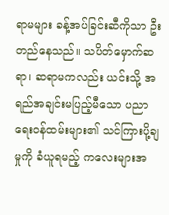ရာမများ ခန့်အပ်ခြင်းဆီကိုသာ ဦးတည်နေသည်။ သပိတ်မှောက်ဆရာ၊ ဆရာမကလည်း ယင်းသို့ အရည်အချင်းမပြည့်မီသော ပညာရေးဝန်ထမ်းများ၏ သင်ကြားပို့ချမှုကို ခံယူရမည့် ကလေးများအ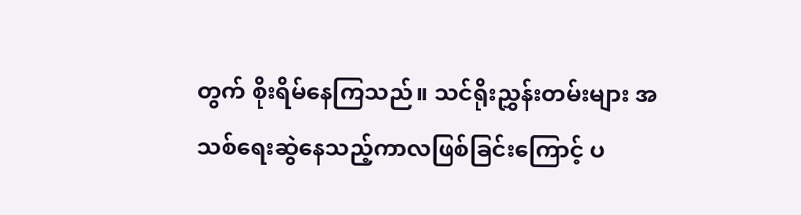တွက် စိုးရိမ်နေကြသည်။ သင်ရိုးညွှန်းတမ်းများ အသစ်ရေးဆွဲနေသည့်ကာလဖြစ်ခြင်းကြောင့် ပ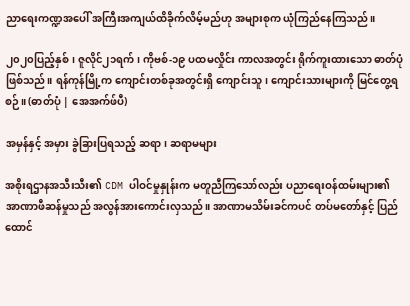ညာရေးကဏ္ဍအပေါ် အကြီးအကျယ်ထိခိုက်လိမ့်မည်ဟု အများစုက ယုံကြည်နေကြသည်။

၂၀၂၀ပြည့်နှစ်၊ ဇူလိုင်၂၁ရက်၊ ကိုဗစ်-၁၉ ပထမလှိုင်း ကာလအတွင်း ရိုက်ကူးထားသော ဓာတ်ပုံဖြစ်သည်။ ရန်ကုန်မြို့က ကျောင်းတစ်ခုအတွင်းရှိ ကျောင်းသူ၊ ကျောင်းသားများကို မြင်တွေ့ရစဉ်။ (ဓာတ်ပုံ | အေအက်ဖ်ပီ)

အမှန်နှင့် အမှား ခွဲခြားပြရသည့် ဆရာ၊ ဆရာမများ

အစိုးရဌာနအသီးသီး၏ CDM ပါဝင်မှုနှုန်းက မတူညီကြသော်လည်း ပညာရေးဝန်ထမ်းများ၏ အာဏာဖီဆန်မှုသည် အလွန်အားကောင်းလှသည်။ အာဏာမသိမ်းခင်ကပင် တပ်မတော်နှင့် ပြည်ထောင်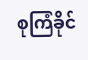စုကြံခိုင်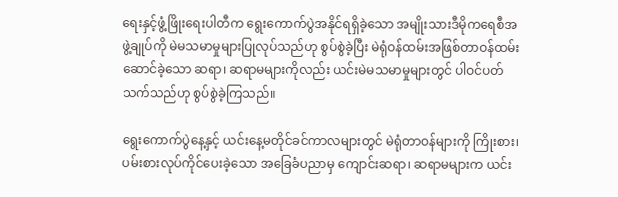ရေးနှင့်ဖွံ့ဖြိုးရေးပါတီက ရွေးကောက်ပွဲအနိုင်ရရှိခဲ့သော အမျိုးသားဒီမိုကရေစီအဖွဲ့ချုပ်ကို မဲမသမာမှုများပြုလုပ်သည်ဟု စွပ်စွဲခဲ့ပြီး မဲရုံဝန်ထမ်းအဖြစ်တာဝန်ထမ်းဆောင်ခဲ့သော ဆရာ၊ ဆရာမများကိုလည်း ယင်းမဲမသမာမှုများတွင် ပါဝင်ပတ်သက်သည်ဟု စွပ်စွဲခဲ့ကြသည်။

ရွေးကောက်ပွဲနေ့နှင့် ယင်းနေ့မတိုင်ခင်ကာလများတွင် မဲရုံတာဝန်များကို ကြိုးစား၊ ပမ်းစားလုပ်ကိုင်ပေးခဲ့သော အခြေခံပညာမှ ကျောင်းဆရာ၊ ဆရာမများက ယင်း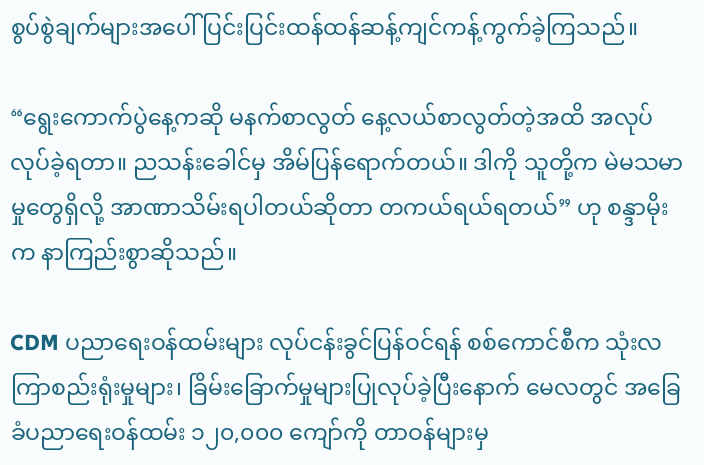စွပ်စွဲချက်များအပေါ် ပြင်းပြင်းထန်ထန်ဆန့်ကျင်ကန့်ကွက်ခဲ့ကြသည်။

“ရွေးကောက်ပွဲနေ့ကဆို မနက်စာလွတ် နေ့လယ်စာလွတ်တဲ့အထိ အလုပ်လုပ်ခဲ့ရတာ။ ညသန်းခေါင်မှ အိမ်ပြန်ရောက်တယ်။ ဒါကို သူတို့က မဲမသမာမှုတွေရှိလို့ အာဏာသိမ်းရပါတယ်ဆိုတာ တကယ်ရယ်ရတယ်” ဟု စန္ဒာမိုးက နာကြည်းစွာဆိုသည်။

CDM ပညာရေးဝန်ထမ်းများ လုပ်ငန်းခွင်ပြန်ဝင်ရန် စစ်ကောင်စီက သုံးလကြာစည်းရုံးမှုများ၊ ခြိမ်းခြောက်မှုများပြုလုပ်ခဲ့ပြီးနောက် မေလတွင် အခြေခံပညာရေးဝန်ထမ်း ၁၂၀,၀၀၀ ကျော်ကို တာဝန်များမှ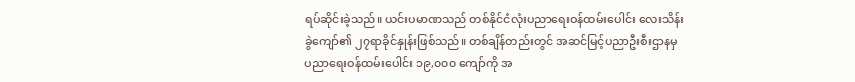ရပ်ဆိုင်းခဲ့သည်။ ယင်းပမာဏသည် တစ်နိုင်ငံလုံးပညာရေးဝန်ထမ်းပေါင်း လေးသိန်းခွဲကျော်၏ ၂၇ရာခိုင်နှုန်းဖြစ်သည်။ တစ်ချိန်တည်းတွင် အဆင်မြင့်ပညာဦးစီးဌာနမှ ပညာရေးဝန်ထမ်းပေါင်း ၁၉,၀၀၀ ကျော်ကို အ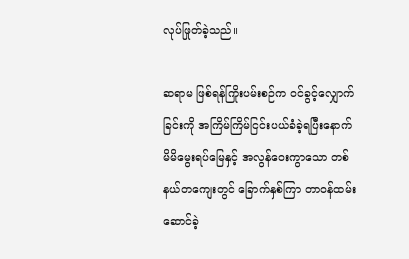လုပ်ဖြုတ်ခဲ့သည်။

ဆရာမ ဖြစ်ရန်ကြိုးပမ်းစဉ်က ဝင်ခွင့်လျှောက်ခြင်းကို အကြိမ်ကြိမ်ငြင်းပယ်ခံခဲ့ရပြီးနောက် မိမိမွေးရပ်မြေနှင့် အလွန်ဝေးကွာသော တစ်နယ်တကျေးတွင် ခြောက်နှစ်ကြာ တာဝန်ထမ်းဆောင်ခဲ့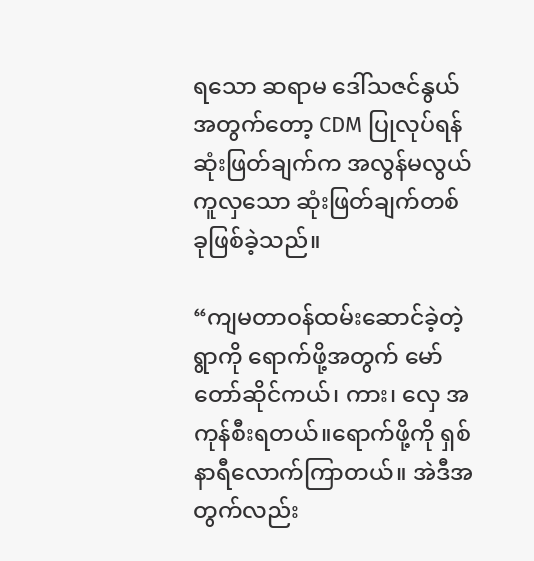ရသော ဆရာမ ဒေါ်သဇင်နွယ်အတွက်တော့ CDM ပြုလုပ်ရန် ဆုံးဖြတ်ချက်က အလွန်မလွယ်ကူလှသော ဆုံးဖြတ်ချက်တစ်ခုဖြစ်ခဲ့သည်။

“ကျမတာဝန်ထမ်းဆောင်ခဲ့တဲ့ရွာကို ရောက်ဖို့အတွက် မော်တော်ဆိုင်ကယ်၊ ကား၊ လှေ အကုန်စီးရတယ်။ရောက်ဖို့ကို ရှစ်နာရီလောက်ကြာတယ်။ အဲဒီအတွက်လည်း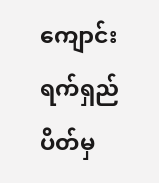ကျောင်းရက်ရှည်ပိတ်မှ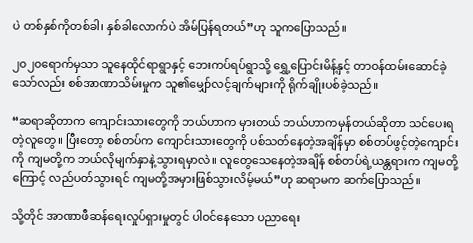ပဲ တစ်နှစ်ကိုတစ်ခါ၊ နှစ်ခါလောက်ပဲ အိမ်ပြန်ရတယ်”ဟု သူကပြောသည်။

၂၀၂၀ရောက်မှသာ သူနေထိုင်ရာရွာနှင့် ဘေးကပ်ရပ်ရွာသို့ ရွှေ့ပြောင်းမိန့်နှင့် တာဝန်ထမ်းဆောင်ခဲ့သော်လည်း စစ်အာဏာသိမ်းမှုက သူ၏မျှော်လင့်ချက်များကို ရိုက်ချိုးပစ်ခဲ့သည်။

“ဆရာဆိုတာက ကျောင်းသားတွေကို ဘယ်ဟာက မှားတယ် ဘယ်ဟာကမှန်တယ်ဆိုတာ သင်ပေးရတဲ့လူတွေ။ ပြီးတော့ စစ်တပ်က ကျောင်းသားတွေကို ပစ်သတ်နေတဲ့အချိန်မှာ စစ်တပ်ဖွင့်တဲ့ကျောင်းကို ကျမတို့က ဘယ်လိုမျက်နှာနဲ့သွားရမှာလဲ။ လူတွေသေနေတဲ့အချိန် စစ်တပ်ရဲ့ယန္တရားက‌ ကျမတို့ကြောင့် လည်ပတ်သွားရင် ကျမတို့အမှားဖြစ်သွားလိမ့်မယ်”ဟု ဆရာမက ဆက်ပြောသည်။

သို့တိုင် အာဏာဖီဆန်ရေးလှုပ်ရှားမှုတွင် ပါဝင်နေသော ပညာရေး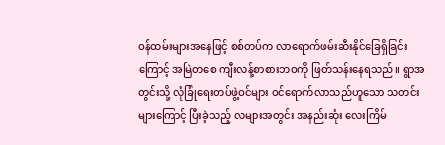ဝန်ထမ်းများအနေဖြင့် စစ်တပ်က လာရောက်ဖမ်းဆီးနိုင်ခြေရှိခြင်းကြောင့် အမြဲတစေ ကျီးလန့်စာစားဘဝကို ဖြတ်သန်းနေရသည်။ ရွာအတွင်းသို့ လုံခြုံရေးတပ်ဖွဲ့ဝင်များ ဝင်ရောက်လာသည်ဟူသော သတင်းများကြောင့် ပြီးခဲ့သည့် လများအတွင်း အနည်းဆုံး လေးကြိမ်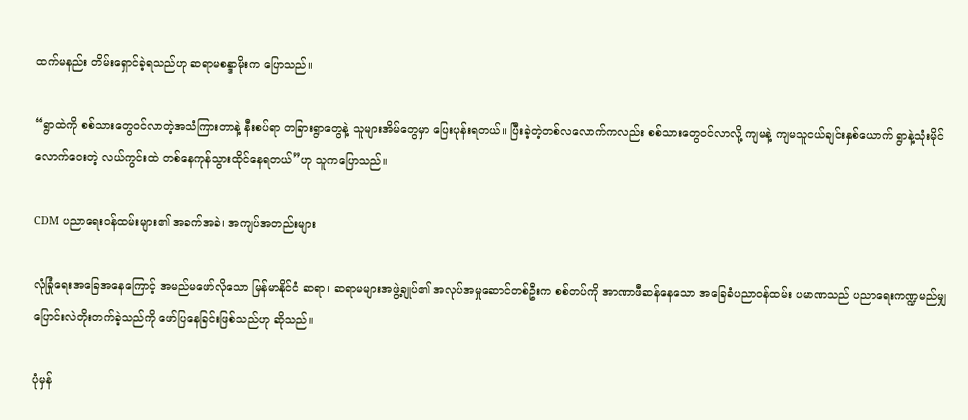ထက်မနည်း တိမ်းရှောင်ခဲ့ရသည်ဟု ဆရာမစန္ဒာမိုးက ပြောသည်။

“ရွာထဲကို စစ်သားတွေဝင်လာတဲ့အသံကြားတာနဲ့ နီးစပ်ရာ တခြားရွာတွေနဲ့ သူများအိမ်တွေမှာ ပြေးပုန်းရတယ်။ ပြီးခဲ့တဲ့တစ်လလောက်ကလည်း စစ်သားတွေဝင်လာလို့ ကျမနဲ့ ကျမသူငယ်ချင်းနှစ်ယောက် ရွာနဲ့သုံးမိုင်လောက်ဝေးတဲ့ လယ်ကွင်းထဲ တစ်နေကုန်သွားထိုင်နေရတယ်”ဟု သူကပြောသည်။

CDM ပညာရေးဝန်ထမ်းများ၏ အခက်အခဲ၊ အကျပ်အတည်းများ

လုံခြုံရေးအခြေအနေကြောင့် အမည်မဖော်လိုသော မြန်မာနိုင်ငံ ဆရာ၊ ဆရာမများအဖွဲ့ချုပ်၏ အလုပ်အမှုဆောင်တစ်ဦးက စစ်တပ်ကို အာဏာဖီဆန်နေသော အခြေခံပညာဝန်ထမ်း ပမာဏသည် ပညာရေးကဏ္ဍမည်မျှ ပြောင်းလဲတိုးတက်ခဲ့သည်ကို ဖော်ပြနေခြင်းဖြစ်သည်ဟု ဆိုသည်။

ပုံမှန်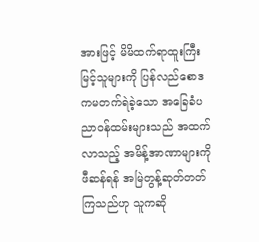အားဖြင့် မိမိထက်ရာထူးကြီးမြင့်သူများကို ပြန်လည်စောဒကမတက်ရဲခဲ့သော အခြေခံပညာဝန်ထမ်းများသည် အထက်လာသည့် အမိန့်အာဏာများကို ဖီဆန်ရန် အမြဲတွန့်ဆုတ်တတ်ကြသည်ဟု သူကဆို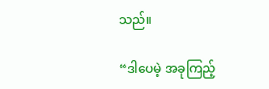သည်။

“ဒါပေမဲ့ အခုကြည့်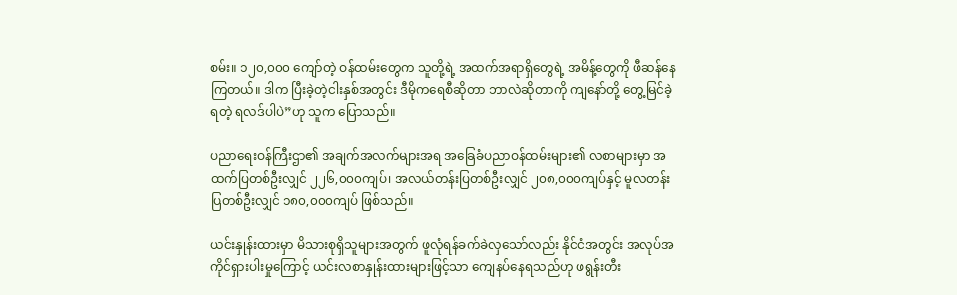စမ်း။ ၁၂၀,၀၀၀ ကျော်တဲ့ ဝန်ထမ်းတွေက သူတို့ရဲ့ အထက်အရာရှိတွေရဲ့ အမိန့်တွေကို ဖီဆန်နေကြတယ်။ ဒါက ပြီးခဲ့တဲ့ငါးနှစ်အတွင်း ဒီမိုကရေစီဆိုတာ ဘာလဲဆိုတာကို ကျနော်တို့ တွေ့မြင်ခဲ့ရတဲ့ ရလဒ်ပါပဲ”ဟု သူက ပြောသည်။

ပညာရေးဝန်ကြီးဌာ၏ အချက်အလက်များအရ အခြေခံပညာဝန်ထမ်းများ၏ လစာများမှာ အထက်ပြတစ်ဦးလျှင် ၂၂၆,၀၀၀ကျပ်၊ အလယ်တန်းပြတစ်ဦးလျှင် ၂၀၈,၀၀၀ကျပ်နှင့် မူလတန်းပြတစ်ဦးလျှင် ၁၈၀,၀၀၀ကျပ် ဖြစ်သည်။

ယင်းနှုန်းထားမှာ မိသားစုရှိသူများအတွက် ဖူလုံရန်ခက်ခဲလှသော်လည်း နိုင်ငံအတွင်း အလုပ်အကိုင်ရှားပါးမှုကြောင့် ယင်းလစာနှုန်းထားများဖြင့်သာ ကျေနပ်နေရသည်ဟု ဖရွန်းတီး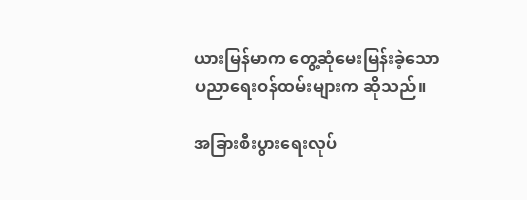ယားမြန်မာက တွေ့ဆုံမေးမြန်းခဲ့သော ပညာရေးဝန်ထမ်းများက ဆိုသည်။

အခြားစီးပွားရေးလုပ်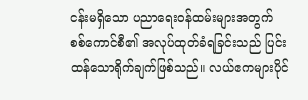ငန်းမရှိသော ပညာရေးဝန်ထမ်းများအတွက် စစ်ကောင်စီ၏ အလုပ်ထုတ်ခံရခြင်းသည် ပြင်းထန်သောရိုက်ချက်ဖြစ်သည်။ လယ်ဧကများပိုင်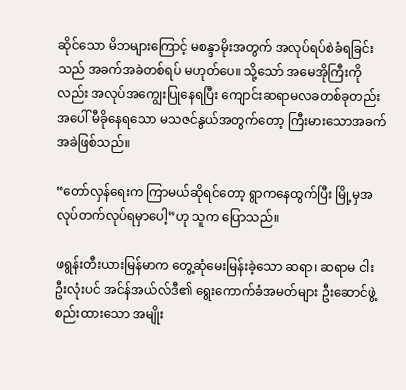ဆိုင်သော မိဘများကြောင့် မစန္ဒာမိုးအတွက် အလုပ်ရပ်စဲခံရခြင်းသည် အခက်အခဲတစ်ရပ် မဟုတ်ပေ။ သို့သော် အမေအိုကြီးကိုလည်း အလုပ်အကျွေးပြုနေရပြီး ကျောင်းဆရာမလခတစ်ခုတည်းအပေါ် မီခိုနေရသော မသဇင်နွယ်အတွက်တော့ ကြီးမားသောအခက်အခဲဖြစ်သည်။

“တော်လှန်ရေးက ကြာမယ်ဆိုရင်တော့ ရွာကနေထွက်ပြီး မြို့မှအလုပ်တက်လုပ်ရမှာပေါ့”ဟု သူက ပြောသည်။

ဖရွန်းတီးယားမြန်မာက တွေ့ဆုံမေးမြန်းခဲ့သော ဆရာ၊ ဆရာမ ငါးဦးလုံးပင် အင်န်အယ်လ်ဒီ၏ ရွေးကောက်ခံအမတ်များ ဦးဆောင်ဖွဲ့စည်းထားသော အမျိုး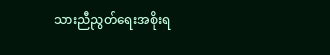သားညီညွတ်ရေးအစိုးရ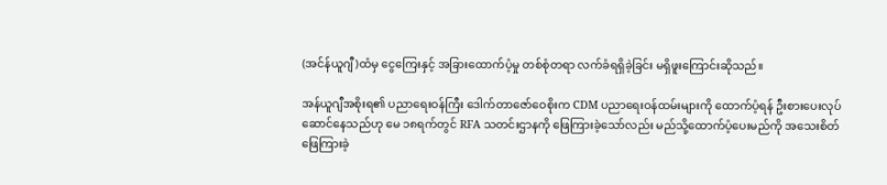(အင်န်ယူဂျီ)ထံမှ ငွေကြေးနှင့် အခြားထောက်ပံ့မှု တစ်စုံတရာ လက်ခံရရှိခဲ့ခြင်း မရှိဖူးကြောင်းဆိုသည်။

အန်ယူဂျီအစိုးရ၏ ပညာရေးဝန်ကြီး ဒေါက်တာဇော်ဝေစိုးက CDM ပညာရေးဝန်ထမ်းများကို ထောက်ပံ့ရန် ဦးစားပေးလုပ်ဆောင်နေသည်ဟု မေ ၁၈ရက်တွင် RFA သတင်းဌာနကို ဖြေကြားခဲ့သော်လည်း မည်သို့ထောက်ပံ့ပေးမည်ကို အသေးစိတ် ဖြေကြားခဲ့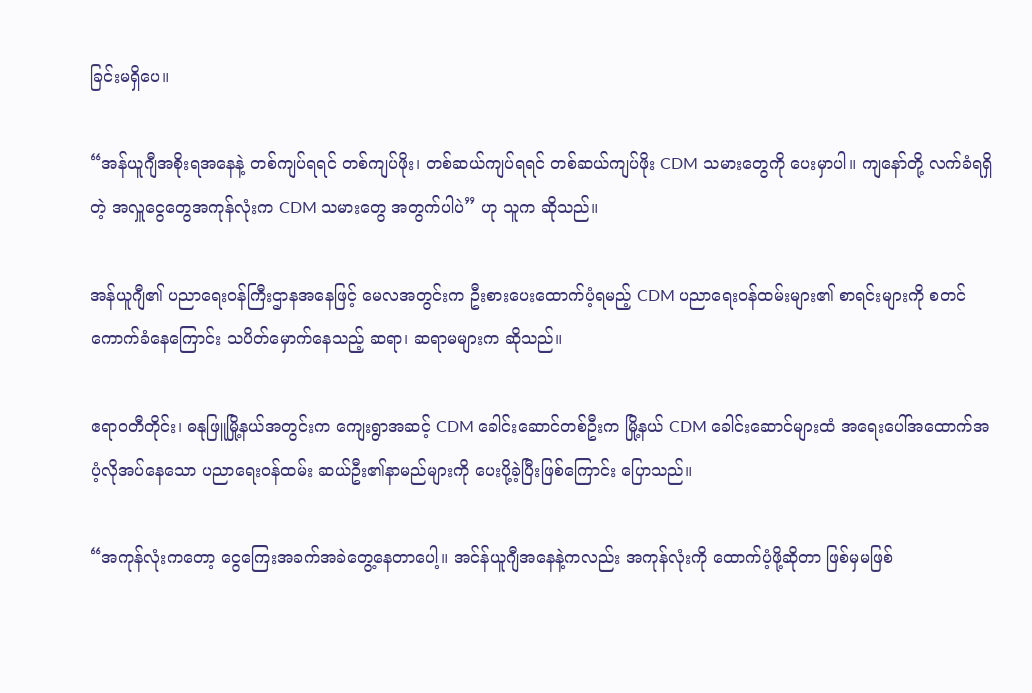ခြင်းမရှိပေ။

“အန်ယူဂျီအစိုးရအနေနဲ့ တစ်ကျပ်ရရင် တစ်ကျပ်ဖိုး၊ တစ်ဆယ်ကျပ်ရရင် တစ်ဆယ်ကျပ်ဖိုး CDM သမားတွေကို ပေးမှာပါ။ ကျနော်တို့ လက်ခံရရှိတဲ့ အလှူငွေတွေအကုန်လုံးက CDM သမားတွေ အတွက်ပါပဲ” ဟု သူက ဆိုသည်။

အန်ယူဂျီ၏ ပညာရေးဝန်ကြီးဌာနအနေဖြင့် မေလအတွင်းက ဦးစားပေးထောက်ပံ့ရမည့် CDM ပညာရေးဝန်ထမ်းများ၏ စာရင်းများကို စတင်ကောက်ခံနေကြောင်း သပိတ်မှောက်နေသည့် ဆရာ၊ ဆရာမများက ဆိုသည်။

ဧရာဝတီတိုင်း၊ ဓနုဖြူမြို့နယ်အတွင်းက ကျေးရွာအဆင့် CDM ခေါင်းဆောင်တစ်ဦးက မြို့နယ် CDM ခေါင်းဆောင်များထံ အရေးပေါ်အထောက်အပံ့လိုအပ်နေသော ပညာရေးဝန်ထမ်း ဆယ်ဦး၏နာမည်များကို ပေးပို့ခဲ့ပြီးဖြစ်ကြောင်း ပြောသည်။

“အကုန်လုံးကတော့ ငွေကြေးအခက်အခဲတွေ့နေတာပေါ့။ အင်န်ယူဂျီအနေနဲ့ကလည်း အကုန်လုံးကို ထောက်ပံ့ဖို့ဆိုတာ ဖြစ်မှမဖြစ်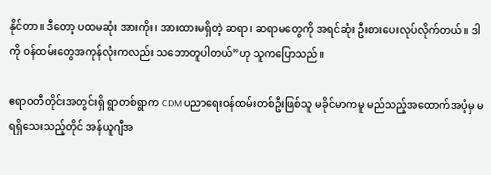နိုင်တာ။ ဒီတော့ ပထမဆုံး အားကိုး၊ အားထားမရှိတဲ့ ဆရာ၊ ဆရာမတွေကို အရင်ဆုံး ဦးစားပေးလုပ်လိုက်တယ်။ ဒါကို ဝန်ထမ်းတွေအကုန်လုံးကလည်း သဘောတူပါတယ်”ဟု သူကပြောသည်။

ဧရာဝတီတိုင်းအတွင်းရှိ ရွာတစ်ရွာက CDM ပညာရေးဝန်ထမ်းတစ်ဦးဖြစ်သူ မခိုင်မာကမူ မည်သည့်အထောက်အပံ့မှ မရရှိသေးသည့်တိုင် အန်ယူဂျီအ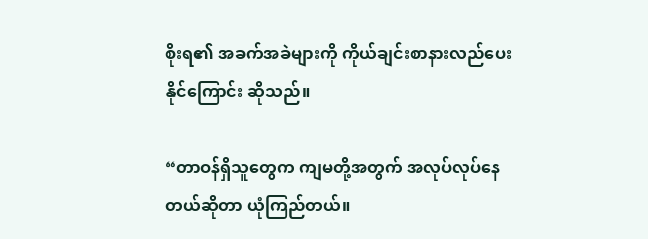စိုးရ၏ အခက်အခဲများကို ကိုယ်ချင်းစာနားလည်ပေးနိုင်ကြောင်း ဆိုသည်။

“တာဝန်ရှိသူတွေက ကျမတို့အတွက် အလုပ်လုပ်နေတယ်ဆိုတာ ယုံကြည်တယ်။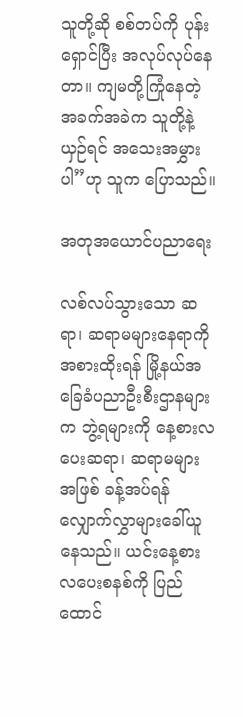သူတို့ဆို စစ်တပ်ကို ပုန်းရှောင်ပြီး အလုပ်လုပ်နေတာ။ ကျမတို့ကြုံနေတဲ့ အခက်အခဲက သူတို့နဲ့ယှဉ်ရင် အသေးအမွှားပါ”ဟု သူက ပြောသည်။

အတုအယောင်ပညာရေး

လစ်လပ်သွားသော ဆရာ၊ ဆရာမများနေရာကို အစားထိုးရန် မြို့နယ်အခြေခံပညာဦးစီးဌာနများက ဘွဲ့ရများကို နေ့စားလပေးဆရာ၊ ဆရာမများအဖြစ် ခန့်အပ်ရန် လျှောက်လွှာများခေါ်ယူနေသည်။ ယင်းနေ့စားလပေးစနစ်ကို ပြည်ထောင်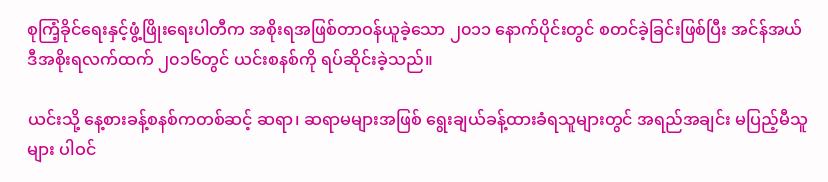စုကြံ့ခိုင်ရေးနှင့်ဖွံ့ဖြိုးရေးပါတီက အစိုးရအဖြစ်တာဝန်ယူခဲ့သော ၂၀၁၁ နောက်ပိုင်းတွင် စတင်ခဲ့ခြင်းဖြစ်ပြီး အင်န်အယ်ဒီအစိုးရလက်ထက် ၂၀၁၆တွင် ယင်းစနစ်ကို ရပ်ဆိုင်းခဲ့သည်။

ယင်းသို့ နေ့စားခန့်စနစ်ကတစ်ဆင့် ဆရာ၊ ဆရာမများအဖြစ် ရွေးချယ်ခန့်ထားခံရသူများတွင် အရည်အချင်း မပြည့်မီသူများ ပါဝင်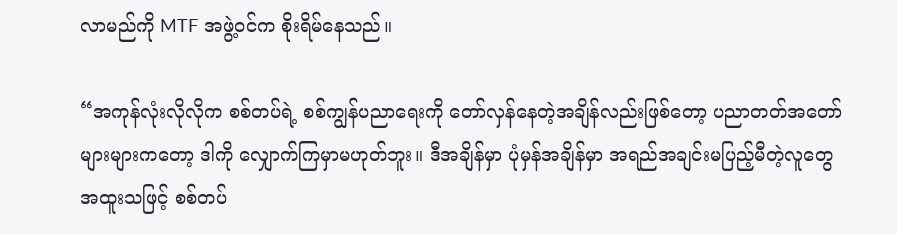လာမည်ကို MTF အဖွဲ့ဝင်က စိုးရိမ်နေသည်။

“အကုန်လုံးလိုလိုက စစ်တပ်ရဲ့ စစ်ကျွန်ပညာရေးကို တော်လှန်နေတဲ့အချိန်လည်းဖြစ်တော့ ပညာတတ်အတော်များများကတော့ ဒါကို လျှောက်ကြမှာမဟုတ်ဘူး။ ဒီအချိန်မှာ ပုံမှန်အချိန်မှာ အရည်အချင်းမပြည့်မီတဲ့လူတွေ အထူးသဖြင့် စစ်တပ်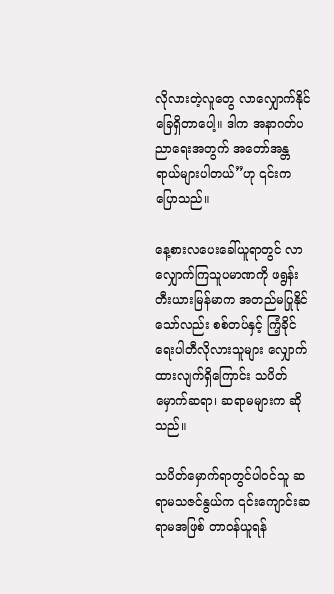လိုလားတဲ့လူတွေ လာလျှောက်နိုင်ခြေရှိတာပေါ့။ ဒါက အနာဂတ်ပညာရေးအတွက် အတော်အန္တရာယ်များပါတယ်”ဟု ၎င်းကပြောသည်။

နေ့စားလပေးခေါ်ယူရာတွင် လာလျှောက်ကြသူပမာဏကို ဖရွန်းတီးယားမြန်မာက အတည်မပြုနိုင်သော်လည်း စစ်တပ်နှင့် ကြံ့ခိုင်ရေးပါတီလိုလားသူများ လျှောက်ထားလျက်ရှိကြောင်း သပိတ်မှောက်ဆရာ၊ ဆရာမများက ဆိုသည်။

သပိတ်မှောက်ရာတွင်ပါဝင်သူ ဆရာမသဇင်နွယ်က ၎င်းကျောင်းဆရာမအဖြစ် တာဝန်ယူရန်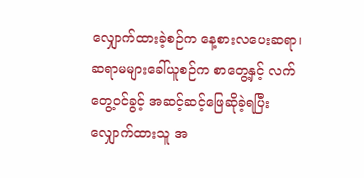လျှောက်ထားခဲ့စဉ်က နေ့စားလပေးဆရာ၊ ဆရာမများခေါ်ယူစဉ်က စာတွေ့နှင့် လက်တွေ့ဝင်ခွင့် အဆင့်ဆင့်ဖြေဆိုခဲ့ရပြီး လျှောက်ထားသူ အ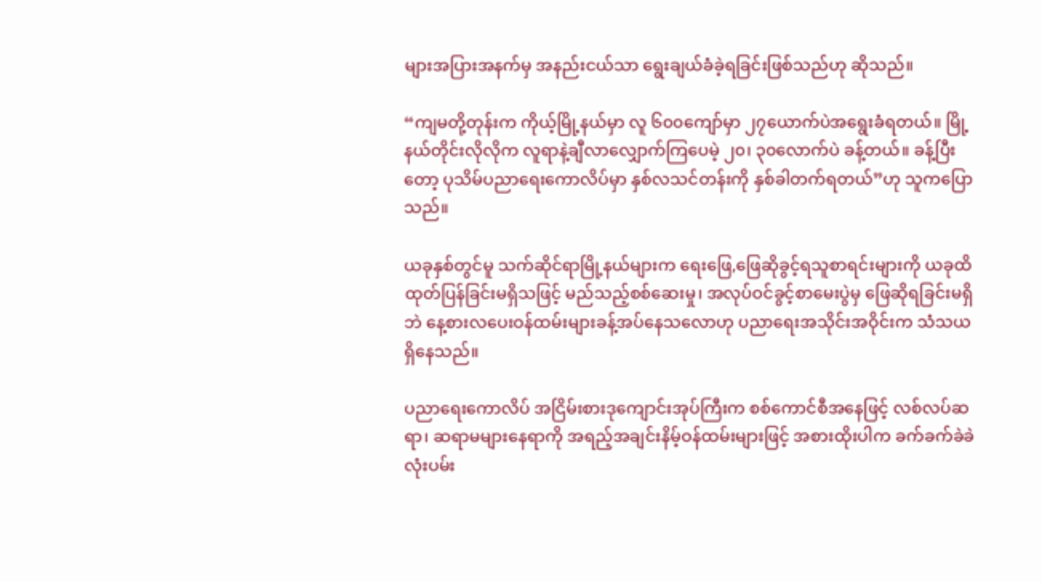များအပြားအနက်မှ အနည်းငယ်သာ ရွေးချယ်ခံခဲ့ရခြင်းဖြစ်သည်ဟု ဆိုသည်။

“ကျမတို့တုန်းက ကိုယ့်မြို့နယ်မှာ လူ ၆၀၀ကျော်မှာ ၂၇ယောက်ပဲအရွေးခံရတယ်။ မြို့နယ်တိုင်းလိုလိုက လူရာနဲ့ချီလာလျှောက်ကြပေမဲ့ ၂၀၊ ၃၀လောက်ပဲ ခန့်တယ်။ ခန့်ပြီးတော့ ပုသိမ်ပညာရေးကောလိပ်မှာ နှစ်လသင်တန်းကို နှစ်ခါတက်ရတယ်”ဟု သူကပြောသည်။

ယခုနှစ်တွင်မူ သက်ဆိုင်ရာမြို့နယ်များက ရေးဖြေ,ဖြေဆိုခွင့်ရသူစာရင်းများကို ယခုထိ ထုတ်ပြန်ခြင်းမရှိသဖြင့် မည်သည့်စစ်ဆေးမှု၊ အလုပ်ဝင်ခွင့်စာမေးပွဲမှ ဖြေဆိုရခြင်းမရှိဘဲ နေ့စားလပေးဝန်ထမ်းများခန့်အပ်နေသလောဟု ပညာရေးအသိုင်းအဝိုင်းက သံသယရှိနေသည်။

ပညာရေးကောလိပ် အငြိမ်းစားဒုကျောင်းအုပ်ကြီးက စစ်ကောင်စီအနေဖြင့် လစ်လပ်ဆရာ၊ ဆရာမများနေရာကို အရည့်အချင်းနိမ့်ဝန်ထမ်းများဖြင့် အစားထိုးပါက ခက်ခက်ခဲခဲလုံးပမ်း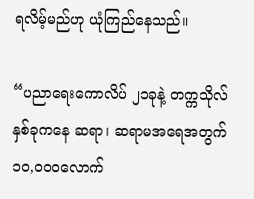ရလိမ့်မည်ဟု ယုံကြည်နေသည်။

“ပညာရေးကောလိပ် ၂၁ခုနဲ့ တက္ကသိုလ် နှစ်ခုကနေ ဆရာ၊ ဆရာမအရေအတွက် ၁၀,၀၀၀လောက်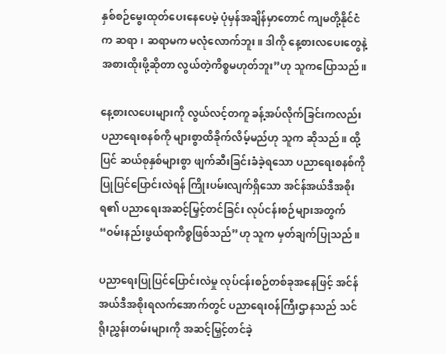နှစ်စဉ်မွေးထုတ်ပေးနေပေမဲ့ ပုံမှန်အချိန်မှာတောင် ကျမတို့နိုင်ငံက ဆရာ၊ ဆရာမက မလုံလောက်ဘူး။ ဒါကို နေ့စားလပေးတွေနဲ့ အစားထိုးဖို့ဆိုတာ လွယ်တဲ့ကိစ္စမဟုတ်ဘူး”ဟု သူကပြောသည်။

နေ့စားလပေးများကို လွယ်လင့်တကူ ခန့်အပ်လိုက်ခြင်းကလည်း ပညာရေးစနစ်ကို များစွာထိခိုက်လိမ့်မည်ဟု သူက ဆိုသည်။ ထို့ပြင် ဆယ်စုနှစ်များစွာ ဖျက်ဆီးခြင်းခံခဲ့ရသော ပညာရေးစနစ်ကို ပြုပြင်ပြောင်းလဲရန် ကြိုးပမ်းလျက်ရှိသော အင်န်အယ်ဒီအစိုးရ၏ ပညာရေးအဆင့်မြှင့်တင်ခြင်း လုပ်ငန်းစဉ်များအတွက် “ဝမ်းနည်းဖွယ်ရာကိစ္စဖြစ်သည်”ဟု သူက မှတ်ချက်ပြုသည်။

ပညာရေးပြုပြင်ပြောင်းလဲမှု လုပ်ငန်းစဉ်တစ်ခုအနေဖြင့် အင်န်အယ်ဒီအစိုးရလက်အောက်တွင် ပညာရေးဝန်ကြီးဌာနသည် သင်ရိုးညွှန်းတမ်းများကို အဆင့်မြှင့်တင်ခဲ့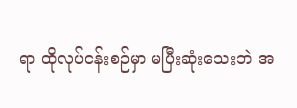ရာ ထိုလုပ်ငန်းစဉ်မှာ မပြီးဆုံးသေးဘဲ အ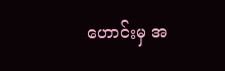ဟောင်းမှ အ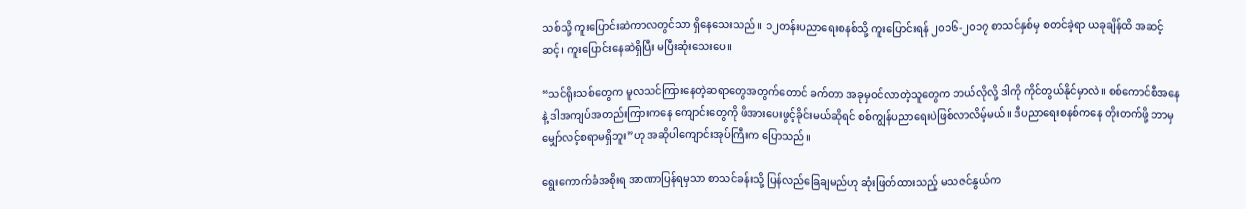သစ်သို့ ကူးပြောင်းဆဲကာလတွင်သာ ရှိနေသေးသည်။ ၁၂တန်းပညာရေးစနစ်သို့ ကူးပြောင်းရန် ၂၀၁၆-၂၀၁၇ စာသင်နှစ်မှ စတင်ခဲ့ရာ ယခုချိန်ထိ အဆင့်ဆင့်၊ ကူးပြောင်းနေဆဲရှိပြီး မပြီးဆုံးသေးပေ။

“သင်ရိုးသစ်တွေက မူလသင်ကြားနေတဲ့ဆရာတွေအတွက်တောင် ခက်တာ အခုမှဝင်လာတဲ့သူတွေက ဘယ်လိုလို့ ဒါကို ကိုင်တွယ်နိုင်မှာလဲ။ စစ်ကောင်စီအနေနဲ့ ဒါအကျပ်အတည်းကြားကနေ ကျောင်းတွေကို ဖိအားပေးဖွင့်ခိုင်းမယ်ဆိုရင် စစ်ကျွန်ပညာရေးပဲဖြစ်လာလိမ့်မယ်။ ဒီပညာရေးစနစ်ကနေ တိုးတက်ဖို့ ဘာမှမျှော်လင့်စရာမရှိဘူး”ဟု အဆိုပါကျောင်းအုပ်ကြီးက ပြောသည်။

ရွေးကောက်ခံအစိုးရ အာဏာပြန်ရမှသာ စာသင်ခန်းသို့ ပြန်လည်ခြေချမည်ဟု ဆုံးဖြတ်ထားသည့် မသဇင်နွယ်က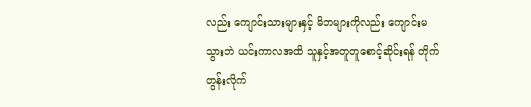လည်း ကျောင်းသားများနှင့် မိဘများကိုလည်း ကျောင်းမသွားဘဲ ယင်းကာလအထိ သူနှင့်အတူတူစောင့်ဆိုင်းရန် တိုက်တွန်းလိုက်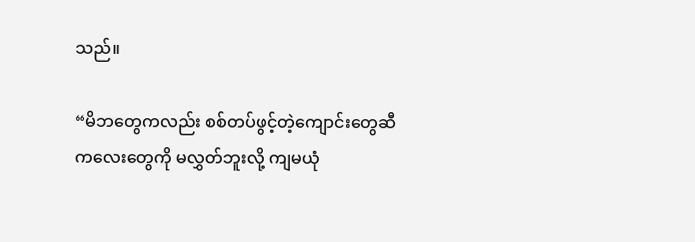သည်။

“မိဘတွေကလည်း စစ်တပ်ဖွင့်တဲ့ကျောင်းတွေဆီ ကလေးတွေကို မလွှတ်ဘူးလို့ ကျမယုံ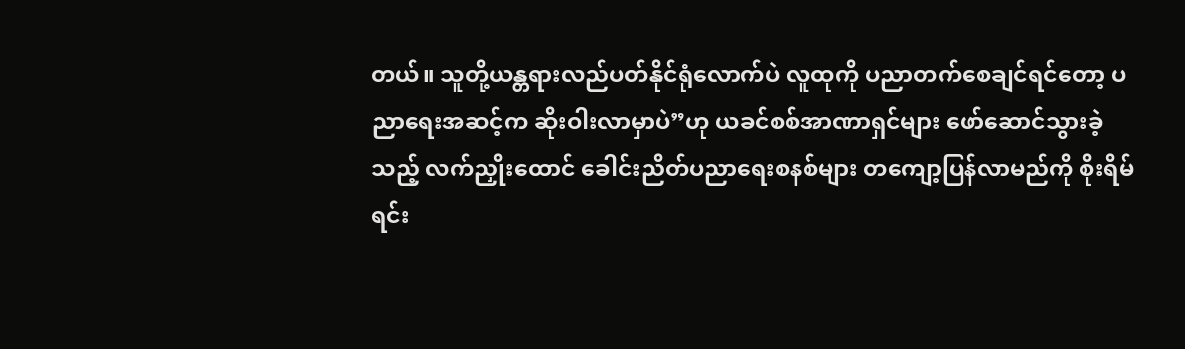တယ်။ သူတို့ယန္တရားလည်ပတ်နိုင်ရုံလောက်ပဲ လူထုကို ပညာတက်စေချင်ရင်တော့ ပညာရေးအဆင့်က ဆိုးဝါးလာမှာပဲ”ဟု ယခင်စစ်အာဏာရှင်များ ဖော်ဆောင်သွားခဲ့သည့် လက်ညှိုးထောင် ခေါင်းညိတ်ပညာရေးစနစ်များ တကျော့ပြန်လာမည်ကို စိုးရိမ်ရင်း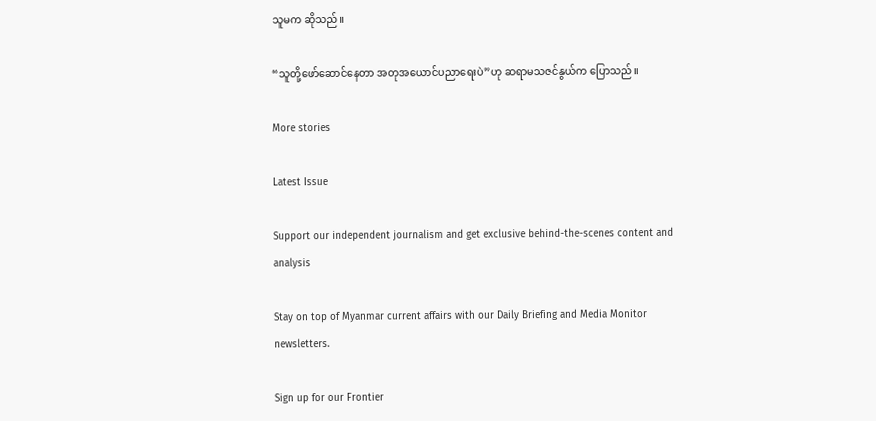သူမက ဆိုသည်။

“သူတို့ဖော်ဆောင်နေတာ အတုအယောင်ပညာရေးပဲ”ဟု ဆရာမသဇင်နွယ်က ပြောသည်။

More stories

Latest Issue

Support our independent journalism and get exclusive behind-the-scenes content and analysis

Stay on top of Myanmar current affairs with our Daily Briefing and Media Monitor newsletters.

Sign up for our Frontier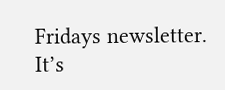Fridays newsletter. It’s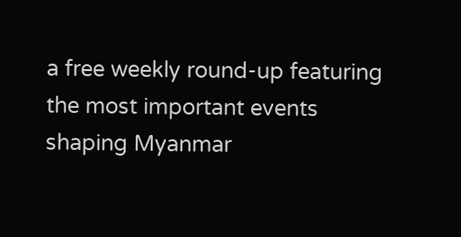a free weekly round-up featuring the most important events shaping Myanmar